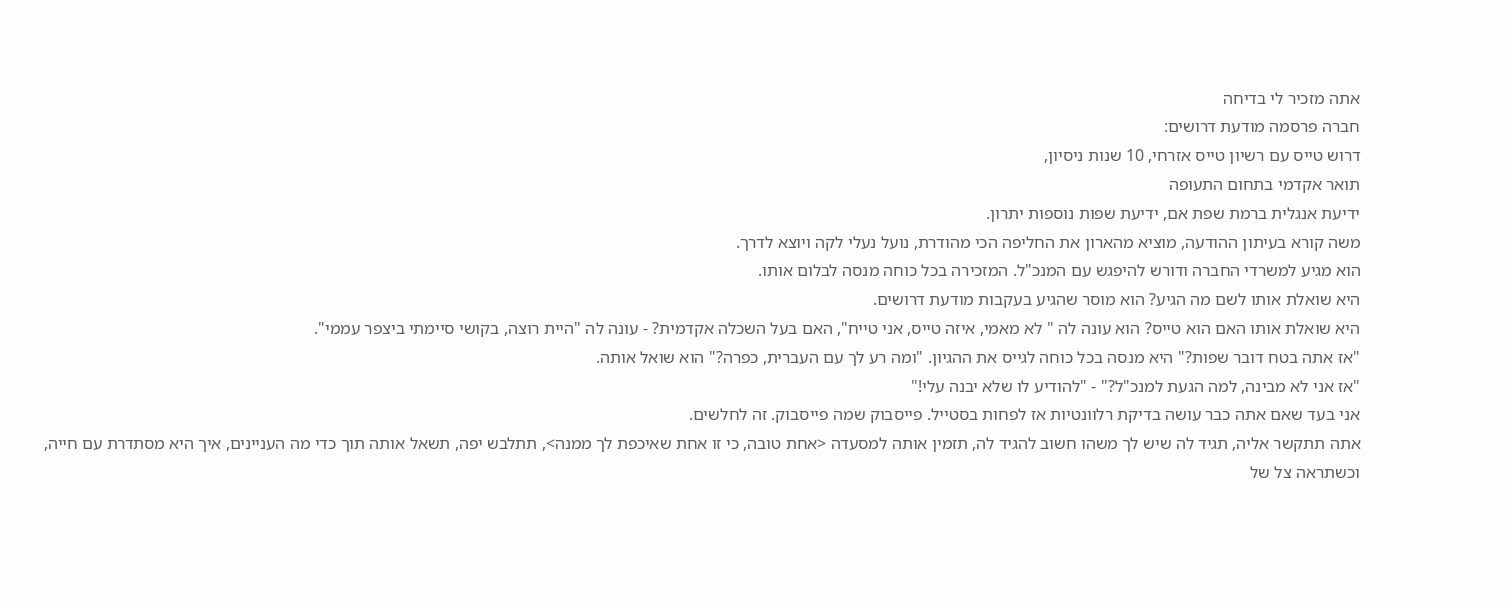אתה מזכיר לי בדיחה
חברה פרסמה מודעת דרושים:
דרוש טייס עם רשיון טייס אזרחי, 10 שנות ניסיון,
תואר אקדמי בתחום התעופה
ידיעת אנגלית ברמת שפת אם, ידיעת שפות נוספות יתרון.
משה קורא בעיתון ההודעה, מוציא מהארון את החליפה הכי מהודרת, נועל נעלי לקה ויוצא לדרך.
הוא מגיע למשרדי החברה ודורש להיפגש עם המנכ"ל. המזכירה בכל כוחה מנסה לבלום אותו.
היא שואלת אותו לשם מה הגיע? הוא מוסר שהגיע בעקבות מודעת דרושים.
היא שואלת אותו האם הוא טייס? הוא עונה לה " לא מאמי, איזה טייס, אני טייח", האם בעל השכלה אקדמית? - עונה לה "היית רוצה, בקושי סיימתי ביצפר עממי".
"אז אתה בטח דובר שפות?" היא מנסה בכל כוחה לגייס את ההגיון. "ומה רע לך עם העברית, כפרה?" הוא שואל אותה.
"אז אני לא מבינה, למה הגעת למנכ"ל?" - "להודיע לו שלא יבנה עלי!"
אני בעד שאם אתה כבר עושה בדיקת רלוונטיות אז לפחות בסטייל. פייסבוק שמה פייסבוק. זה לחלשים.
אתה תתקשר אליה, תגיד לה שיש לך משהו חשוב להגיד לה, תזמין אותה למסעדה <אחת טובה, כי זו אחת שאיכפת לך ממנה>, תתלבש יפה, תשאל אותה תוך כדי מה העניינים, איך היא מסתדרת עם חייה, וכשתראה צל של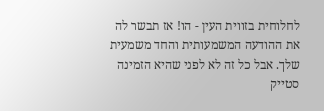לחלוחית בזווית העין - הו! אז תבשר לה את ההודעה המשמעותית והחד משמעית שלך. אבל כל זה לא לפני שהיא הזמינה סטייק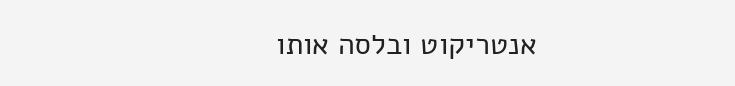אנטריקוט ובלסה אותו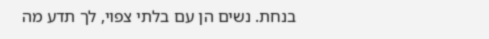בנחת. נשים הן עם בלתי צפוי, לך תדע מה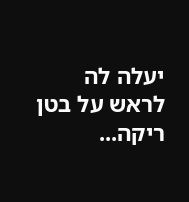יעלה לה לראש על בטן ריקה...